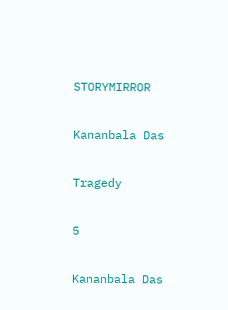STORYMIRROR

Kananbala Das

Tragedy

5

Kananbala Das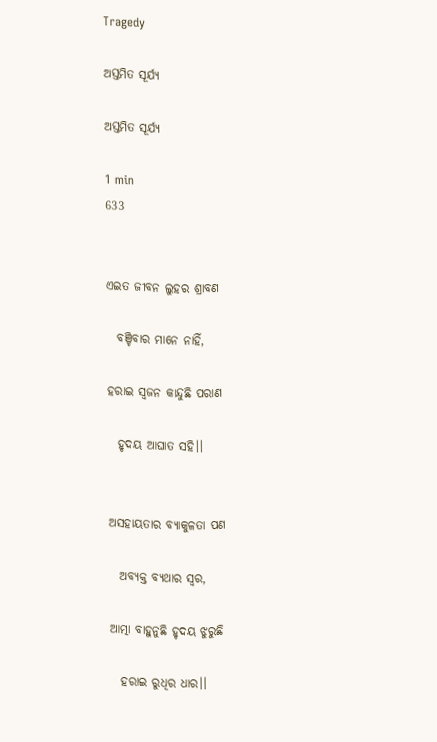Tragedy

ଅସ୍ତମିତ ସୂର୍ଯ୍ୟ

ଅସ୍ତମିତ ସୂର୍ଯ୍ୟ

1 min
633


ଏଇତ ଜୀବନ ଲୁହର ଶ୍ରାବଣ

  ବଞ୍ଚିବାର ମାନେ ନାହିଁ,

ହରାଇ ସ୍ୱଜନ କାନ୍ଦୁଛି ପରାଣ

  ହୃଦୟ ଆଘାତ ସହି।।


ଅସହାୟତାର ବ୍ୟାକୁଳତା ପଣ

  ଅବ୍ୟକ୍ତ ବ୍ୟଥାର ସ୍ୱର,

ଆତ୍ମା ବାହୁନୁଛି ହୃଦୟ ଝୁରୁଛି

  ହରାଇ ରୁଧିର ଧାର।।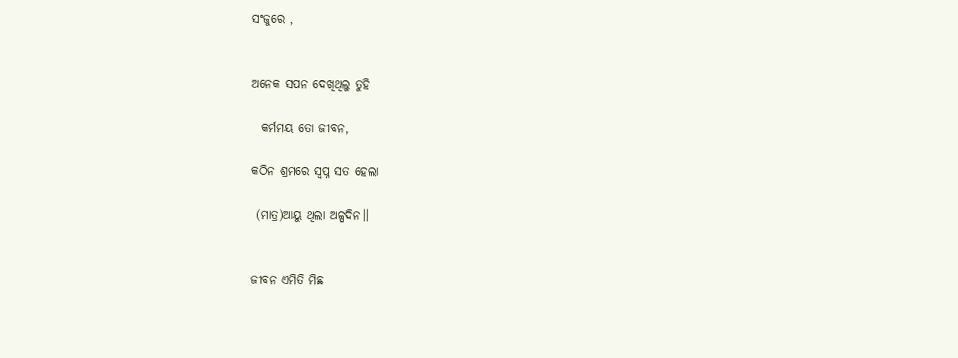ସଂଜୁରେ ,


ଅନେକ ସପନ ଦେଖିଥିଲୁ ତୁହି

  କର୍ମମୟ ତୋ ଜୀବନ,

କଠିନ ଶ୍ରମରେ ସ୍ବପ୍ନ ସତ ହେଲା

 (ମାତ୍ର)ଆୟୁ ଥିଲା ଅଳ୍ପଦିନ।।


ଜୀବନ ଏମିତି ମିଛ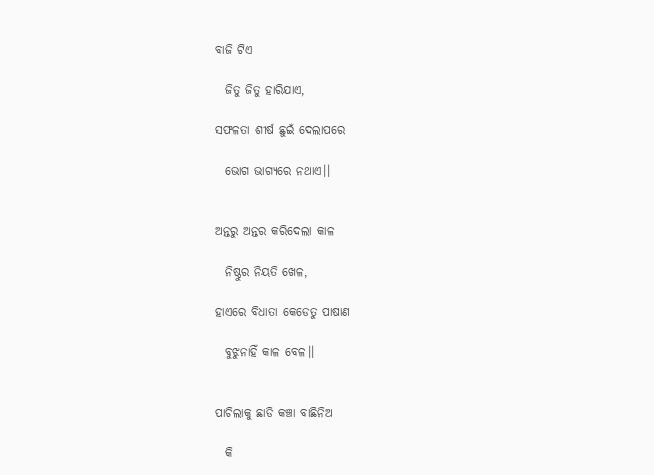ବାଜି ଟିଏ

  ଜିତୁ ଜିତୁ ହାରିଯାଏ,

ସଫଳତା ଶୀର୍ଷ ଛୁଇଁ ଦେଲାପରେ

  ଭୋଗ ଭାଗ୍ୟରେ ନଥାଏ।।


ଅନ୍ତରୁ ଅନ୍ତର କରିଦେଲା କାଳ

  ନିଷ୍ଠୁର ନିୟତି ଖେଳ,

ହାଏରେ ବିଧାତା କେଡେତୁ ପାଷାଣ

  ବୁଝୁନାହିଁ କାଳ ବେଳ।।


ପାଚିଲାକୁ ଛାଡି କଞ୍ଚା ବାଛିନିଅ

  କି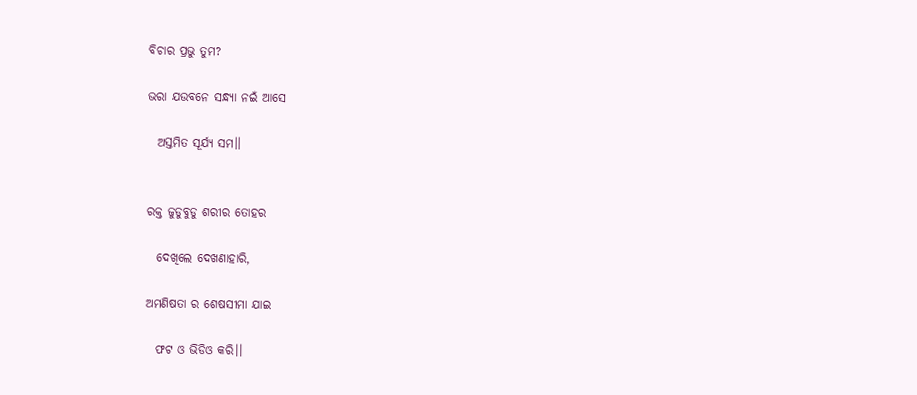ବିଚାର ପ୍ରଭୁ ତୁମ?

ଭରା ଯଉବନେ ସନ୍ଧ୍ୟା ନଇଁ ଆସେ

  ଅସ୍ତମିତ ସୂର୍ଯ୍ୟ ସମ।।


ରକ୍ତ ଜୁଡୁବୁଡୁ ଶରୀର ତୋହର

  ଦେଖିଲେ ଦେଖଣାହାରି,

ଅମଣିଷତା ର ଶେଷସୀମା ଯାଇ

  ଫଟ ଓ ଭିଡିଓ କରି।।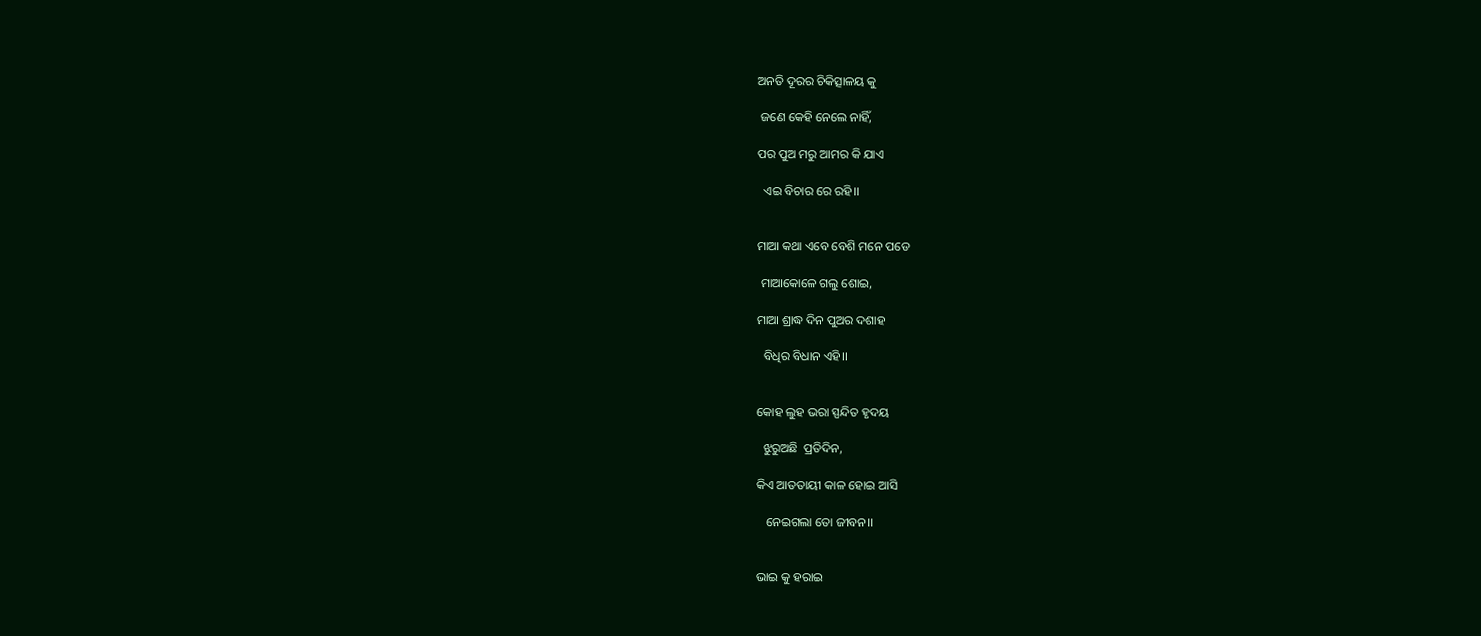ଅନତି ଦୂରର ଚିକିତ୍ସାଳୟ କୁ

 ଜଣେ କେହି ନେଲେ ନାହିଁ,

ପର ପୁଅ ମରୁ ଆମର କି ଯାଏ

  ଏଇ ବିଚାର ରେ ରହି।।


ମାଆ କଥା ଏବେ ବେଶି ମନେ ପଡେ

 ମାଆକୋଳେ ଗଲୁ ଶୋଇ,

ମାଆ ଶ୍ରାଦ୍ଧ ଦିନ ପୁଅର ଦଶାହ

  ବିଧିର ବିଧାନ ଏହି।।


କୋହ ଲୁହ ଭରା ସ୍ପନ୍ଦିତ ହୃଦୟ

  ଝୁରୁଅଛି  ପ୍ରତିଦିନ,

କିଏ ଆତତାୟୀ କାଳ ହୋଇ ଆସି

   ନେଇଗଲା ତୋ ଜୀବନ।।


ଭାଇ କୁ ହରାଇ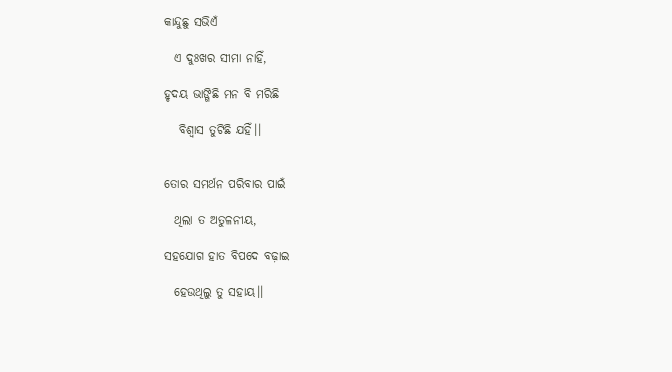କାନ୍ଦୁଛୁ ସଭିଏଁ

  ଏ ଦୁଃଖର ସୀମା ନାହିଁ,

ହୃଦୟ ଭାଙ୍ଗିଛି ମନ ବି ମରିଛି

   ବିଶ୍ବାସ ତୁଟିଛି ଯହିଁ।।


ତୋର ସମର୍ଥନ ପରିବାର ପାଇଁ

  ଥିଲା ତ ଅତୁଳନୀୟ,

ସହଯୋଗ ହାତ ବିପଦେ ବଢ଼ାଇ

  ହେଉଥିଲୁ ତୁ ସହାୟ।।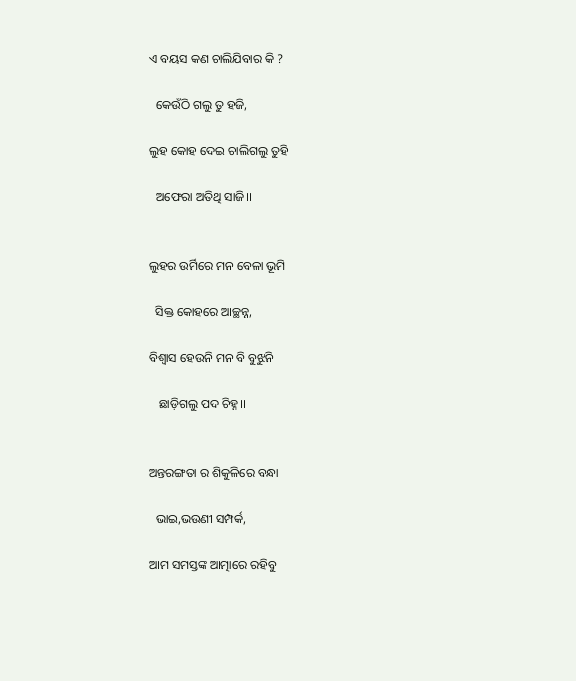ଏ ବୟସ କଣ ଚାଲିଯିବାର କି ?

  କେଉଁଠି ଗଲୁ ତୁ ହଜି,

ଲୁହ କୋହ ଦେଇ ଚାଲିଗଲୁ ତୁହି

  ଅଫେରା ଅତିଥି ସାଜି।।


ଲୁହର ଉର୍ମିରେ ମନ ବେଳା ଭୂମି

  ସିକ୍ତ କୋହରେ ଆଚ୍ଛନ୍ନ,

ବିଶ୍ବାସ ହେଉନି ମନ ବି ବୁଝୁନି

   ଛାଡ଼ିଗଲୁ ପଦ ଚିହ୍ନ।।


ଅନ୍ତରଙ୍ଗତା ର ଶିକୁଳିରେ ବନ୍ଧା

  ଭାଇ,ଭଉଣୀ ସମ୍ପର୍କ,

ଆମ ସମସ୍ତଙ୍କ ଆତ୍ମାରେ ରହିବୁ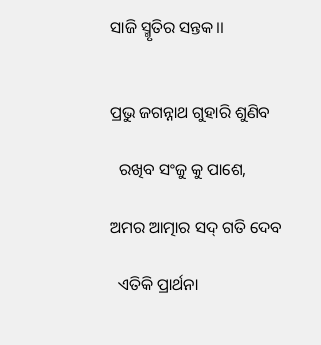ସାଜି ସ୍ମୃତିର ସନ୍ତକ।।


ପ୍ରଭୁ ଜଗନ୍ନାଥ ଗୁହାରି ଶୁଣିବ

  ରଖିବ ସଂଜୁ କୁ ପାଶେ,

ଅମର ଆତ୍ମାର ସଦ୍ ଗତି ଦେବ

  ଏତିକି ପ୍ରାର୍ଥନା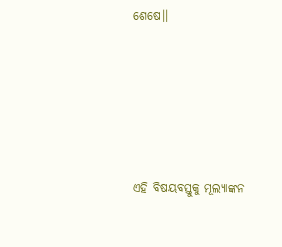ଶେଷେ।।





ଏହି ବିଷୟବସ୍ତୁକୁ ମୂଲ୍ୟାଙ୍କନ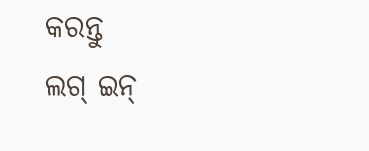କରନ୍ତୁ
ଲଗ୍ ଇନ୍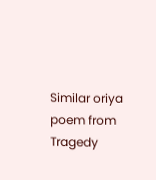Similar oriya poem from Tragedy